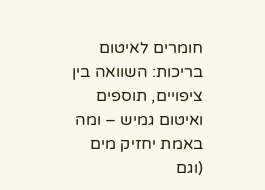חומרים לאיטום בריכות: השוואה בין ציפויים, תוספים ואיטום גמיש – ומה באמת יחזיק מים (וגם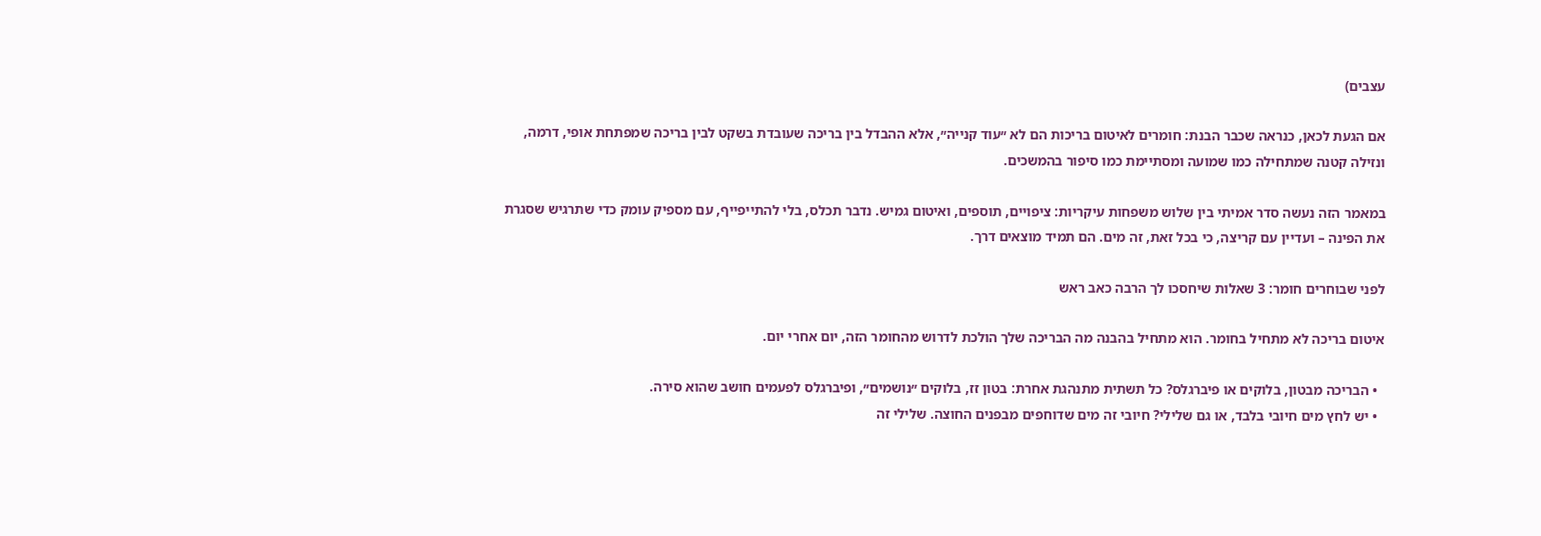עצבים)

אם הגעת לכאן, כנראה שכבר הבנת: חומרים לאיטום בריכות הם לא ״עוד קנייה״, אלא ההבדל בין בריכה שעובדת בשקט לבין בריכה שמפתחת אופי, דרמה, ונזילה קטנה שמתחילה כמו שמועה ומסתיימת כמו סיפור בהמשכים.

במאמר הזה נעשה סדר אמיתי בין שלוש משפחות עיקריות: ציפויים, תוספים, ואיטום גמיש. נדבר תכלס, בלי להתייפייף, עם מספיק עומק כדי שתרגיש שסגרת את הפינה – ועדיין עם קריצה, כי בכל זאת, זה מים. הם תמיד מוצאים דרך.

לפני שבוחרים חומר: 3 שאלות שיחסכו לך הרבה כאב ראש

איטום בריכה לא מתחיל בחומר. הוא מתחיל בהבנה מה הבריכה שלך הולכת לדרוש מהחומר הזה, יום אחרי יום.

  • הבריכה מבטון, בלוקים או פיברגלס? כל תשתית מתנהגת אחרת: בטון זז, בלוקים ״נושמים״, ופיברגלס לפעמים חושב שהוא סירה.
  • יש לחץ מים חיובי בלבד, או גם שלילי? חיובי זה מים שדוחפים מבפנים החוצה. שלילי זה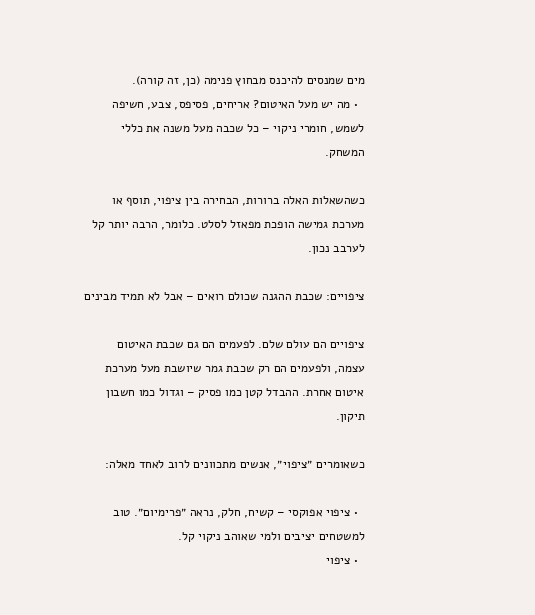מים שמנסים להיכנס מבחוץ פנימה (כן, זה קורה).
  • מה יש מעל האיטום? אריחים, פסיפס, צבע, חשיפה לשמש, חומרי ניקוי – כל שכבה מעל משנה את כללי המשחק.

כשהשאלות האלה ברורות, הבחירה בין ציפוי, תוסף או מערכת גמישה הופכת מפאזל לסלט. כלומר, הרבה יותר קל לערבב נכון.

ציפויים: שכבת ההגנה שכולם רואים – אבל לא תמיד מבינים

ציפויים הם עולם שלם. לפעמים הם גם שכבת האיטום עצמה, ולפעמים הם רק שכבת גמר שיושבת מעל מערכת איטום אחרת. ההבדל קטן כמו פסיק – וגדול כמו חשבון תיקון.

כשאומרים ״ציפוי״, אנשים מתכוונים לרוב לאחד מאלה:

  • ציפוי אפוקסי – קשיח, חלק, נראה ״פרימיום״. טוב למשטחים יציבים ולמי שאוהב ניקוי קל.
  • ציפוי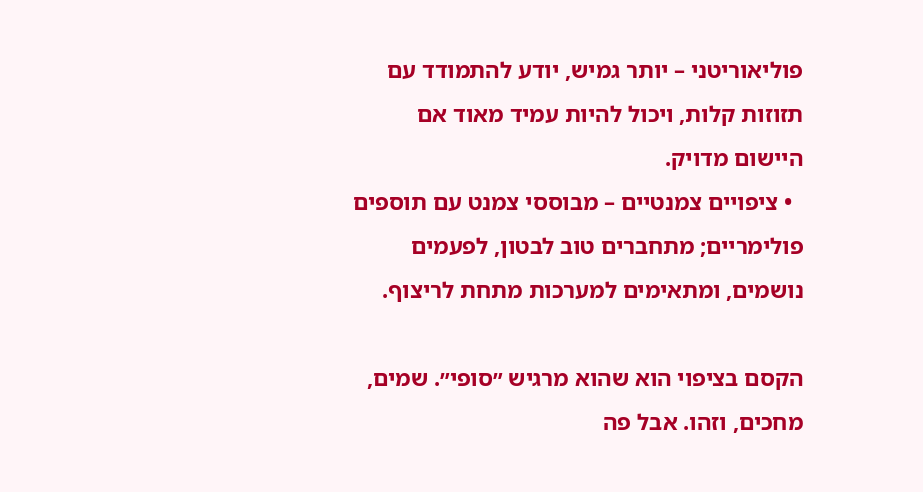פוליאוריטני – יותר גמיש, יודע להתמודד עם תזוזות קלות, ויכול להיות עמיד מאוד אם היישום מדויק.
  • ציפויים צמנטיים – מבוססי צמנט עם תוספים פולימריים; מתחברים טוב לבטון, לפעמים נושמים, ומתאימים למערכות מתחת לריצוף.

הקסם בציפוי הוא שהוא מרגיש ״סופי״. שמים, מחכים, וזהו. אבל פה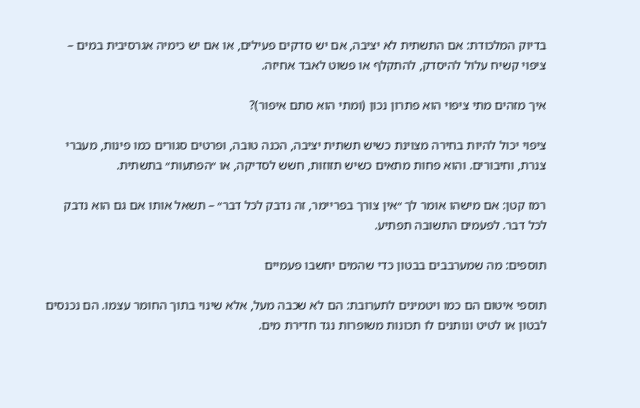בדיוק המלכודת: אם התשתית לא יציבה, אם יש סדקים פעילים, או אם יש כימיה אגרסיבית במים – ציפוי קשיח עלול להיסדק, להתקלף או פשוט לאבד אחיזה.

איך מזהים מתי ציפוי הוא פתרון נכון (ומתי הוא סתם איפור)?

ציפוי יכול להיות בחירה מצוינת כשיש תשתית יציבה, הכנה טובה, ופרטים סגורים כמו פינות, מעברי צנרת, וחיבורים. והוא פחות מתאים כשיש תזוזות, חשש לסדיקה, או ״הפתעות״ בתשתית.

רמז קטן: אם מישהו אומר לך ״אין צורך בפריימר, זה נדבק לכל דבר״ – תשאל אותו אם גם הוא נדבק לכל דבר. לפעמים התשובה תפתיע.

תוספים: מה שמערבבים בבטון כדי שהמים יחשבו פעמיים

תוספי איטום הם כמו ויטמינים לתערובת: הם לא שכבה מעל, אלא שינוי בתוך החומר עצמו. הם נכנסים לבטון או לטיט ונותנים לו תכונות משופרות נגד חדירת מים.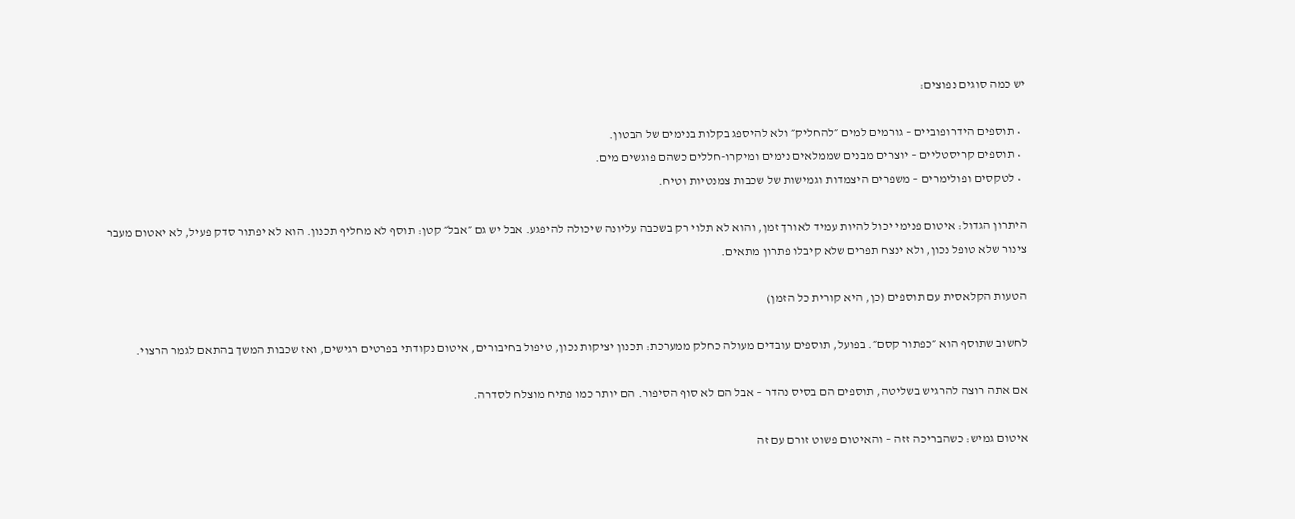יש כמה סוגים נפוצים:

  • תוספים הידרופוביים – גורמים למים ״להחליק״ ולא להיספג בקלות בנימים של הבטון.
  • תוספים קריסטליים – יוצרים מבנים שממלאים נימים ומיקרו-חללים כשהם פוגשים מים.
  • לטקסים ופולימרים – משפרים היצמדות וגמישות של שכבות צמנטיות וטיח.

היתרון הגדול: איטום פנימי יכול להיות עמיד לאורך זמן, והוא לא תלוי רק בשכבה עליונה שיכולה להיפגע. אבל יש גם ״אבל״ קטן: תוסף לא מחליף תכנון. הוא לא יפתור סדק פעיל, לא יאטום מעבר צינור שלא טופל נכון, ולא ינצח תפרים שלא קיבלו פתרון מתאים.

הטעות הקלאסית עם תוספים (כן, היא קורית כל הזמן)

לחשוב שתוסף הוא ״כפתור קסם״. בפועל, תוספים עובדים מעולה כחלק ממערכת: תכנון יציקות נכון, טיפול בחיבורים, איטום נקודתי בפרטים רגישים, ואז שכבות המשך בהתאם לגמר הרצוי.

אם אתה רוצה להרגיש בשליטה, תוספים הם בסיס נהדר – אבל הם לא סוף הסיפור. הם יותר כמו פתיח מוצלח לסדרה.

איטום גמיש: כשהבריכה זזה – והאיטום פשוט זורם עם זה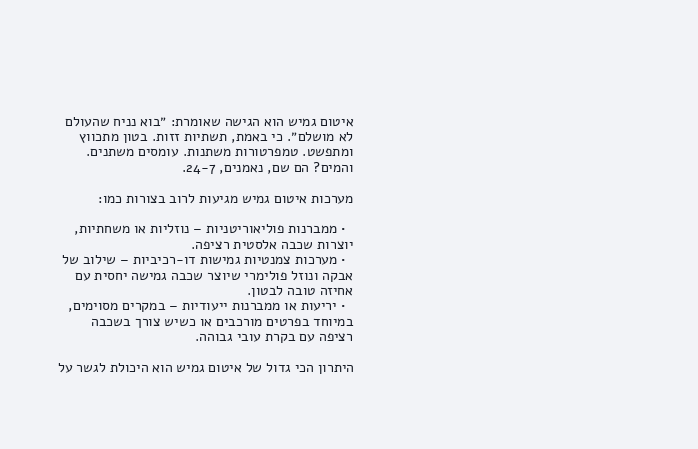איטום גמיש הוא הגישה שאומרת: ״בוא נניח שהעולם לא מושלם״. כי באמת, תשתיות זזות. בטון מתכווץ ומתפשט. טמפרטורות משתנות. עומסים משתנים. והמים? הם שם, נאמנים, 24-7.

מערכות איטום גמיש מגיעות לרוב בצורות כמו:

  • ממברנות פוליאוריטניות – נוזליות או משחתיות, יוצרות שכבה אלסטית רציפה.
  • מערכות צמנטיות גמישות דו-רכיביות – שילוב של אבקה ונוזל פולימרי שיוצר שכבה גמישה יחסית עם אחיזה טובה לבטון.
  • יריעות או ממברנות ייעודיות – במקרים מסוימים, במיוחד בפרטים מורכבים או כשיש צורך בשכבה רציפה עם בקרת עובי גבוהה.

היתרון הכי גדול של איטום גמיש הוא היכולת לגשר על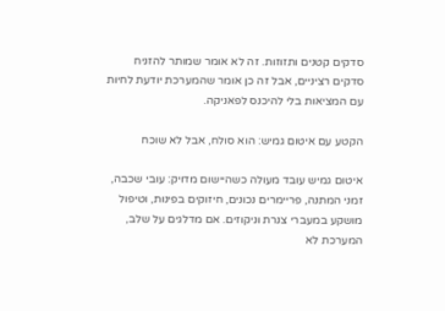סדקים קטנים ותזוזות. זה לא אומר שמותר להזניח סדקים רציניים, אבל זה כן אומר שהמערכת יודעת לחיות עם המציאות בלי להיכנס לפאניקה.

הקטע עם איטום גמיש: הוא סולח, אבל לא שוכח

איטום גמיש עובד מעולה כשהיישום מדויק: עובי שכבה, זמני המתנה, פריימרים נכונים, חיזוקים בפינות, וטיפול מושקע במעברי צנרת וניקוזים. אם מדלגים על שלב, המערכת לא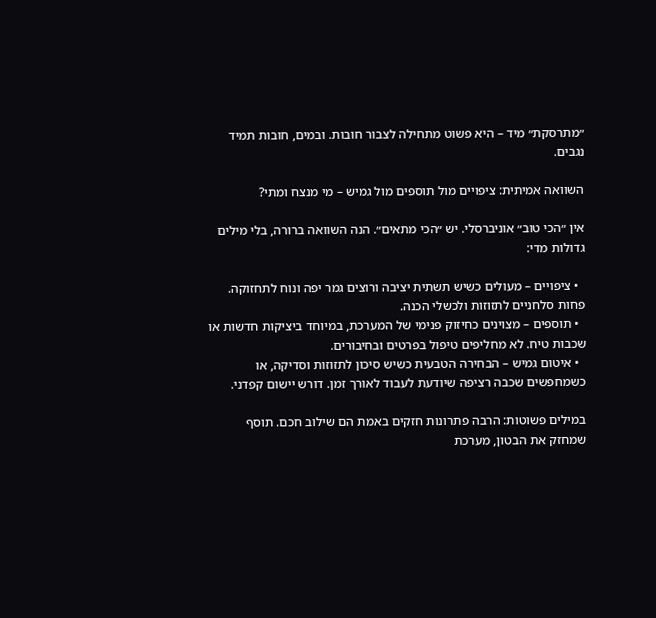״מתרסקת״ מיד – היא פשוט מתחילה לצבור חובות. ובמים, חובות תמיד נגבים.

השוואה אמיתית: ציפויים מול תוספים מול גמיש – מי מנצח ומתי?

אין ״הכי טוב״ אוניברסלי. יש ״הכי מתאים״. הנה השוואה ברורה, בלי מילים גדולות מדי:

  • ציפויים – מעולים כשיש תשתית יציבה ורוצים גמר יפה ונוח לתחזוקה. פחות סלחניים לתזוזות ולכשלי הכנה.
  • תוספים – מצוינים כחיזוק פנימי של המערכת, במיוחד ביציקות חדשות או שכבות טיח. לא מחליפים טיפול בפרטים ובחיבורים.
  • איטום גמיש – הבחירה הטבעית כשיש סיכון לתזוזות וסדיקה, או כשמחפשים שכבה רציפה שיודעת לעבוד לאורך זמן. דורש יישום קפדני.

במילים פשוטות: הרבה פתרונות חזקים באמת הם שילוב חכם. תוסף שמחזק את הבטון, מערכת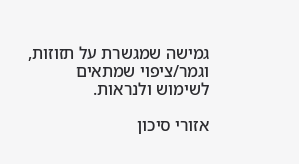גמישה שמגשרת על תזוזות, וגמר/ציפוי שמתאים לשימוש ולנראות.

אזורי סיכון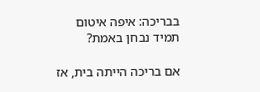בבריכה: איפה איטום תמיד נבחן באמת?

אם בריכה הייתה בית, אז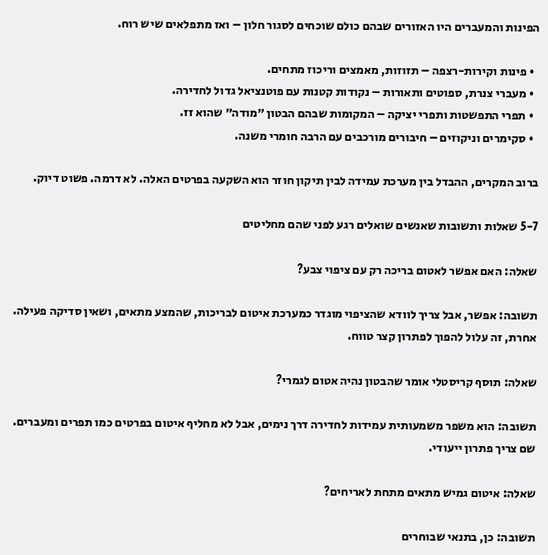הפינות והמעברים היו האזורים שבהם כולם שוכחים לסגור חלון – ואז מתפלאים שיש רוח.

  • פינות וקירות-רצפה – תזוזות, מאמצים וריכוז מתחים.
  • מעברי צנרת, ספוטים ותאורות – נקודות קטנות עם פוטנציאל גדול לחדירה.
  • תפרי התפשטות ותפרי יציקה – המקומות שבהם הבטון ״מודה״ שהוא זז.
  • סקימרים וניקוזים – חיבורים מורכבים עם הרבה חומרי משנה.

ברוב המקרים, ההבדל בין מערכת עמידה לבין תיקון חוזר הוא השקעה בפרטים האלה. לא דרמה. פשוט דיוק.

5-7 שאלות ותשובות שאנשים שואלים רגע לפני שהם מחליטים

שאלה: האם אפשר לאטום בריכה רק עם ציפוי צבע?

תשובה: אפשר, אבל צריך לוודא שהציפוי מוגדר כמערכת איטום לבריכות, שהמצע מתאים, ושאין סדיקה פעילה. אחרת, זה עלול להפוך לפתרון קצר טווח.

שאלה: תוסף קריסטלי אומר שהבטון נהיה אטום לגמרי?

תשובה: הוא משפר משמעותית עמידות לחדירה דרך נימים, אבל לא מחליף איטום בפרטים כמו תפרים ומעברים. שם צריך פתרון ייעודי.

שאלה: איטום גמיש מתאים מתחת לאריחים?

תשובה: כן, בתנאי שבוחרים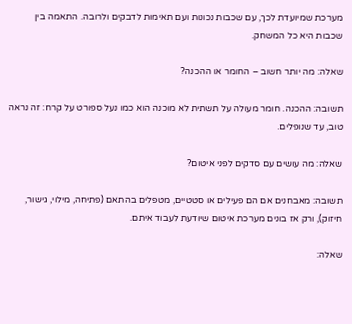מערכת שמיועדת לכך, עם שכבות נכונות ועם תאימות לדבקים ולרובה. התאמה בין שכבות היא כל המשחק.

שאלה: מה יותר חשוב – החומר או ההכנה?

תשובה: ההכנה. חומר מעולה על תשתית לא מוכנה הוא כמו נעל ספורט על קרח: זה נראה טוב, עד שנופלים.

שאלה: מה עושים עם סדקים לפני איטום?

תשובה: מאבחנים אם הם פעילים או סטטיים, מטפלים בהתאם (פתיחה, מילוי, גישור, חיזוק), ורק אז בונים מערכת איטום שיודעת לעבוד איתם.

שאלה: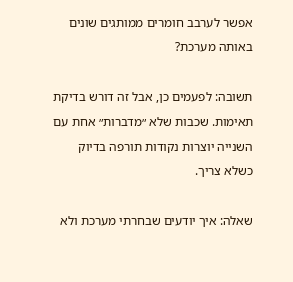אפשר לערבב חומרים ממותגים שונים באותה מערכת?

תשובה: לפעמים כן, אבל זה דורש בדיקת תאימות. שכבות שלא ״מדברות״ אחת עם השנייה יוצרות נקודות תורפה בדיוק כשלא צריך.

שאלה: איך יודעים שבחרתי מערכת ולא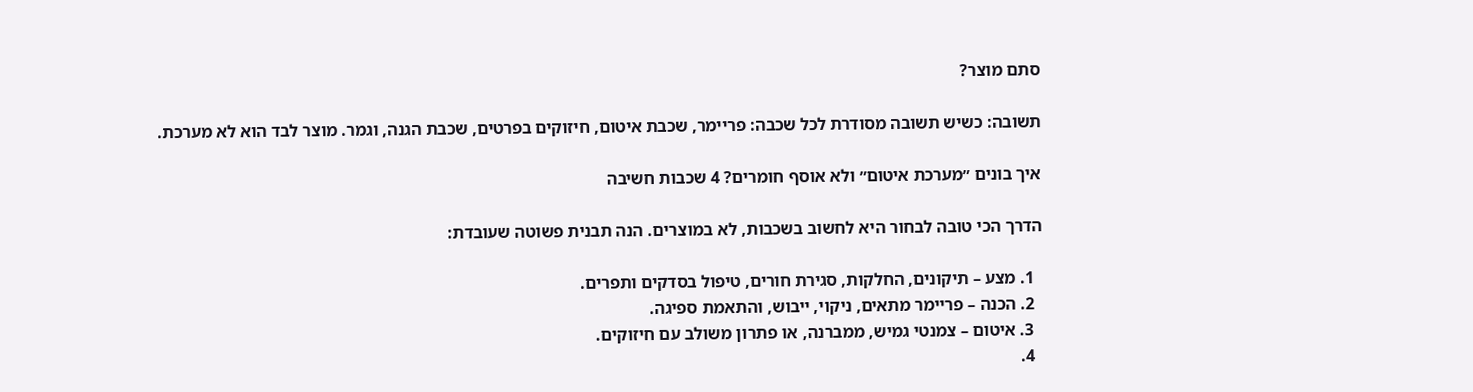סתם מוצר?

תשובה: כשיש תשובה מסודרת לכל שכבה: פריימר, שכבת איטום, חיזוקים בפרטים, שכבת הגנה, וגמר. מוצר לבד הוא לא מערכת.

איך בונים ״מערכת איטום״ ולא אוסף חומרים? 4 שכבות חשיבה

הדרך הכי טובה לבחור היא לחשוב בשכבות, לא במוצרים. הנה תבנית פשוטה שעובדת:

  1. מצע – תיקונים, החלקות, סגירת חורים, טיפול בסדקים ותפרים.
  2. הכנה – פריימר מתאים, ניקוי, ייבוש, והתאמת ספיגה.
  3. איטום – צמנטי גמיש, ממברנה, או פתרון משולב עם חיזוקים.
  4.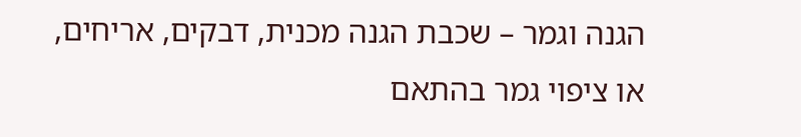הגנה וגמר – שכבת הגנה מכנית, דבקים, אריחים, או ציפוי גמר בהתאם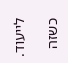לייעוד.

כשזה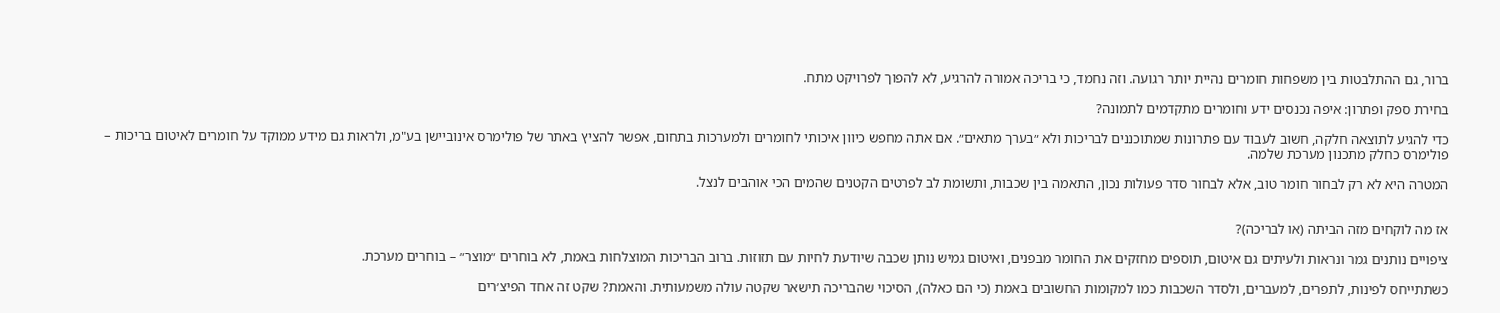ברור, גם ההתלבטות בין משפחות חומרים נהיית יותר רגועה. וזה נחמד, כי בריכה אמורה להרגיע, לא להפוך לפרויקט מתח.

בחירת ספק ופתרון: איפה נכנסים ידע וחומרים מתקדמים לתמונה?

כדי להגיע לתוצאה חלקה, חשוב לעבוד עם פתרונות שמתוכננים לבריכות ולא ״בערך מתאים״. אם אתה מחפש כיוון איכותי לחומרים ולמערכות בתחום, אפשר להציץ באתר של פולימרס אינוביישן בע"מ, ולראות גם מידע ממוקד על חומרים לאיטום בריכות – פולימרס כחלק מתכנון מערכת שלמה.

המטרה היא לא רק לבחור חומר טוב, אלא לבחור סדר פעולות נכון, התאמה בין שכבות, ותשומת לב לפרטים הקטנים שהמים הכי אוהבים לנצל.


אז מה לוקחים מזה הביתה (או לבריכה)?

ציפויים נותנים גמר ונראות ולעיתים גם איטום, תוספים מחזקים את החומר מבפנים, ואיטום גמיש נותן שכבה שיודעת לחיות עם תזוזות. ברוב הבריכות המוצלחות באמת, לא בוחרים ״מוצר״ – בוחרים מערכת.

כשתתייחס לפינות, לתפרים, למעברים, ולסדר השכבות כמו למקומות החשובים באמת (כי הם כאלה), הסיכוי שהבריכה תישאר שקטה עולה משמעותית. והאמת? שקט זה אחד הפיצ׳רים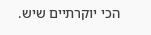הכי יוקרתיים שיש.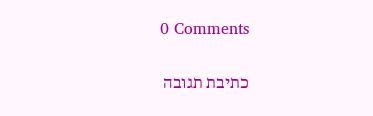0 Comments

כתיבת תגובה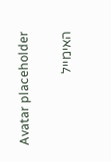Avatar placeholder

האימייל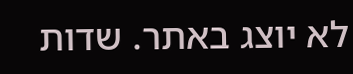לא יוצג באתר. שדות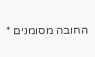החובה מסומנים *